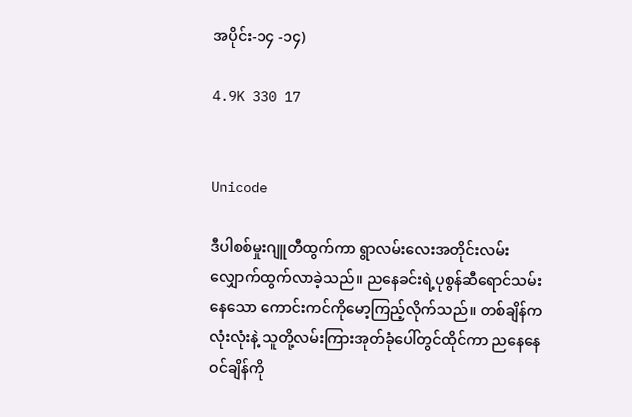အပိုင်း-၁၄ -၁၄)

4.9K 330 17


Unicode

ဒီပါစစ်မှုးဂျူတီထွက်ကာ ရွာလမ်းလေးအတိုင်းလမ်းလျှောက်ထွက်လာခဲ့သည်။ ညနေခင်းရဲ့ပုစွန်ဆီရောင်သမ်းနေသော ကောင်းကင်ကိုမော့ကြည့်လိုက်သည်။ တစ်ချိန်ကလုံးလုံးနဲ့ သူတို့လမ်းကြားအုတ်ခုံပေါ်တွင်ထိုင်ကာ ညနေနေဝင်ချိန်ကို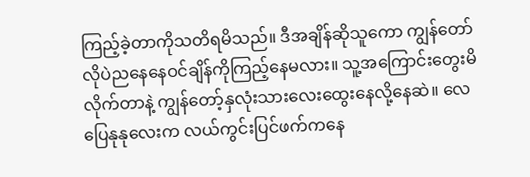ကြည့်ခဲ့တာကိုသတိရမိသည်။ ဒီအချိန်ဆိုသူကော ကျွန်တော်လိုပဲညနေနေဝင်ချိန်ကိုကြည့်နေမလား။ သူ့အကြောင်းတွေးမိလိုက်တာနဲ့ ကျွန်တော့်နှလုံးသားလေးထွေးနေလို့နေဆဲ။ လေပြေနုနုလေးက လယ်ကွင်းပြင်ဖက်ကနေ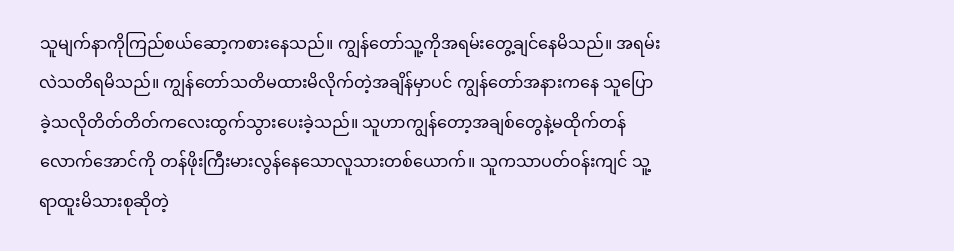သူမျက်နာကိုကြည်စယ်ဆော့ကစားနေသည်။ ကျွန်တော်သူ့ကိုအရမ်းတွေ့ချင်နေမိသည်။ အရမ်းလဲသတိရမိသည်။ ကျွန်တော်သတိမထားမိလိုက်တဲ့အချိန်မှာပင် ကျွန်တော်အနားကနေ သူပြောခဲ့သလိုတိတ်တိတ်ကလေးထွက်သွားပေးခဲ့သည်။ သူဟာကျွန်တော့အချစ်တွေနဲ့မထိုက်တန်လောက်အောင်ကို တန်ဖိုးကြီးမားလွန်နေသောလူသားတစ်ယောက်။ သူကသာပတ်ဝန်းကျင် သူ့ရာထူးမိသားစုဆိုတဲ့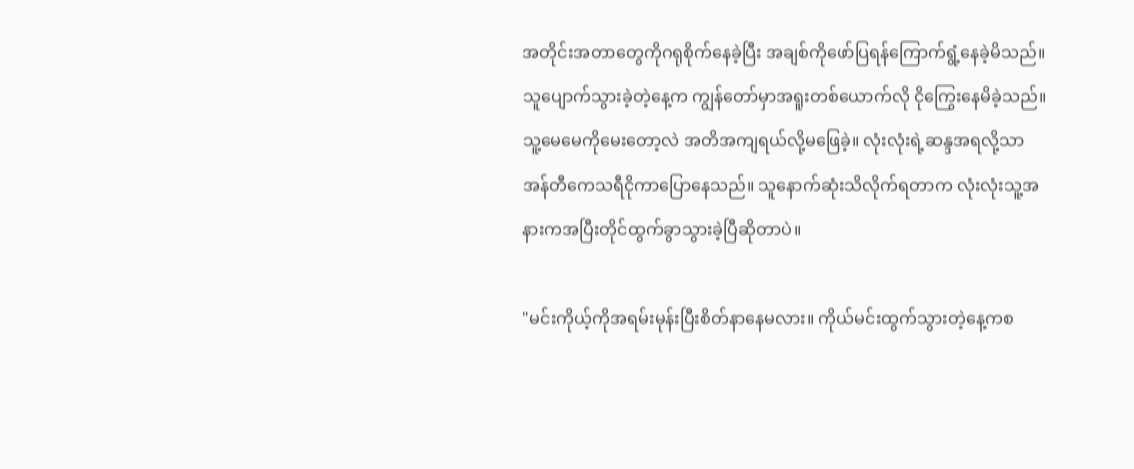အတိုင်းအတာတွေကိုဂရုစိုက်နေခဲ့ပြီး အချစ်ကိုဖော်ပြရန်ကြောက်ရွံ့နေခဲ့မိသည်။ သူပျောက်သွားခဲ့တဲ့နေ့က ကျွန်တော်မှာအရူးတစ်ယောက်လို ငိုကြွေးနေမိခဲ့သည်။ သူ့မေမေကိုမေးတော့လဲ အတိအကျရယ်လို့မဖြေခဲ့။ လုံးလုံးရဲ့ဆန္ဒအရလို့သာ အန်တီကေသရီငိုကာပြောနေသည်။ သူနောက်ဆုံးသိလိုက်ရတာက လုံးလုံးသူ့အနားကအပြီးတိုင်ထွက်ခွာသွားခဲ့ပြီဆိုတာပဲ။

"မင်းကိုယ့်ကိုအရမ်းမုန်းပြီးစိတ်နာနေမလား။ ကိုယ်မင်းထွက်သွားတဲ့နေ့ကစ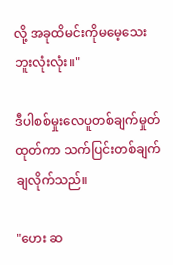လို့ အခုထိမင်းကိုမမေ့သေးဘူးလုံးလုံး။"

ဒီပါစစ်မှုးလေပူတစ်ချက်မှုတ်ထုတ်ကာ သက်ပြင်းတစ်ချက်ချလိုက်သည်။

"ဟေး ဆ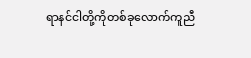ရာနင်ငါတို့ကိုတစ်ခုလောက်ကူညီ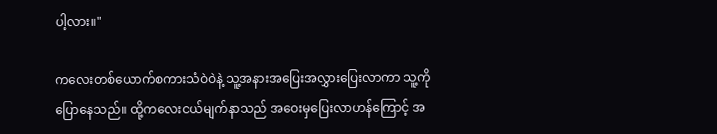ပါ့လား။"

ကလေးတစ်ယောက်စကားသံဝဲဝဲနဲ့ သူ့အနားအပြေးအလွှားပြေးလာကာ သူ့ကိုပြောနေသည်။ ထို့ကလေးငယ်မျက်နာသည် အဝေးမှပြေးလာဟန်ကြောင့် အ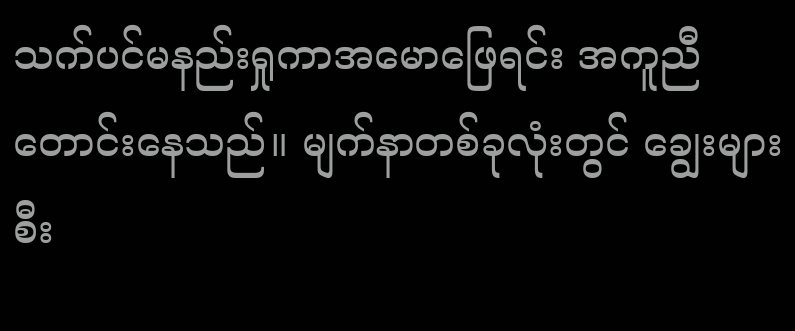သက်ပင်မနည်းရှုကာအမောဖြေရင်း အကူညီတောင်းနေသည်။ မျက်နာတစ်ခုလုံးတွင် ချွေးများစီး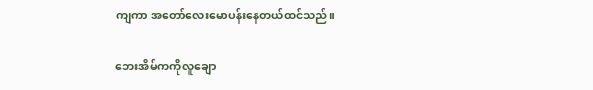ကျကာ အတော်လေးမောပန်းနေတယ်ထင်သည်။

ဘေးအိမ်ကကိုလူချော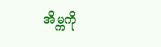အိမ္ကကို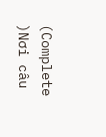(Complete )Nơi câu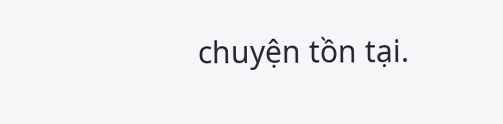chuyện tồn tại.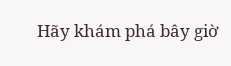Hãy khám phá bây giờ